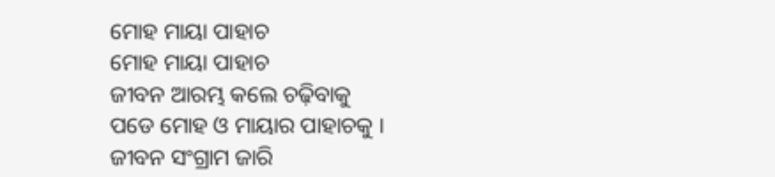ମୋହ ମାୟା ପାହାଚ
ମୋହ ମାୟା ପାହାଚ
ଜୀବନ ଆରମ୍ଭ କଲେ ଚଢ଼ିବାକୁ
ପଡେ ମୋହ ଓ ମାୟାର ପାହାଚକୁ ।
ଜୀବନ ସଂଗ୍ରାମ ଜାରି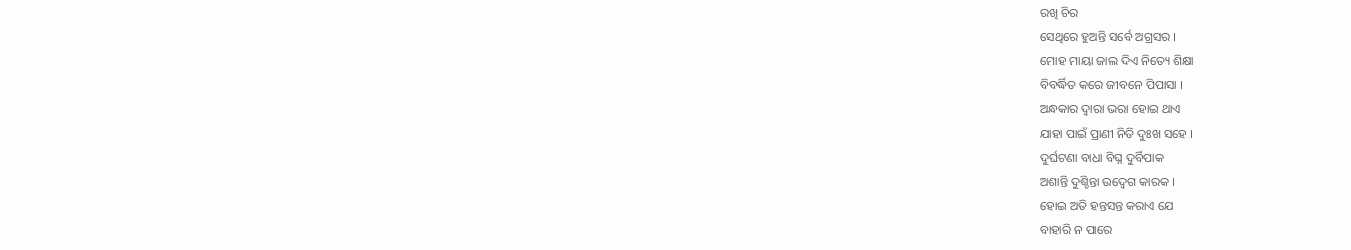ରଖି ଚିର
ସେଥିରେ ହୁଅନ୍ତି ସର୍ବେ ଅଗ୍ରସର ।
ମୋହ ମାୟା ଜାଲ ଦିଏ ନିତ୍ୟେ ଶିକ୍ଷା
ବିବର୍ଦ୍ଧିତ କରେ ଜୀବନେ ପିପାସା ।
ଅନ୍ଧକାର ଦ୍ଵାରା ଭରା ହୋଇ ଥାଏ
ଯାହା ପାଇଁ ପ୍ରାଣୀ ନିତି ଦୁଃଖ ସହେ ।
ଦୁର୍ଘଟଣା ବାଧା ବିଘ୍ନ ଦୁର୍ବିପାକ
ଅଶାନ୍ତି ଦୁଶ୍ଚିନ୍ତା ଉଦ୍ବେଗ କାରକ ।
ହୋଇ ଅତି ହନ୍ତସନ୍ତ କରାଏ ଯେ
ବାହାରି ନ ପାରେ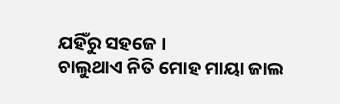ଯହିଁରୁ ସହଜେ ।
ଚାଲୁଥାଏ ନିତି ମୋହ ମାୟା ଜାଲ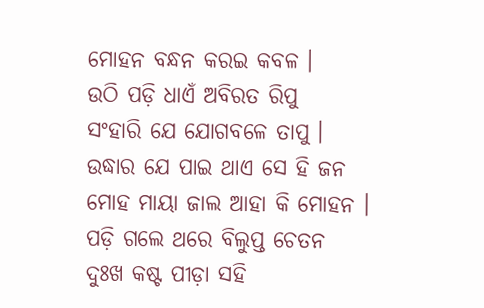ମୋହନ ବନ୍ଧନ କରଇ କବଳ ।
ଉଠି ପଡ଼ି ଧାଏଁ ଅବିରତ ରିପୁ
ସଂହାରି ଯେ ଯୋଗବଳେ ତାପୁ ।
ଉଦ୍ଧାର ଯେ ପାଇ ଥାଏ ସେ ହି ଜନ
ମୋହ ମାୟା ଜାଲ ଆହା କି ମୋହନ ।
ପଡ଼ି ଗଲେ ଥରେ ବିଲୁପ୍ତ ଚେତନ
ଦୁଃଖ କଷ୍ଟ ପୀଡ଼ା ସହି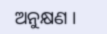ଅନୁକ୍ଷଣ ।